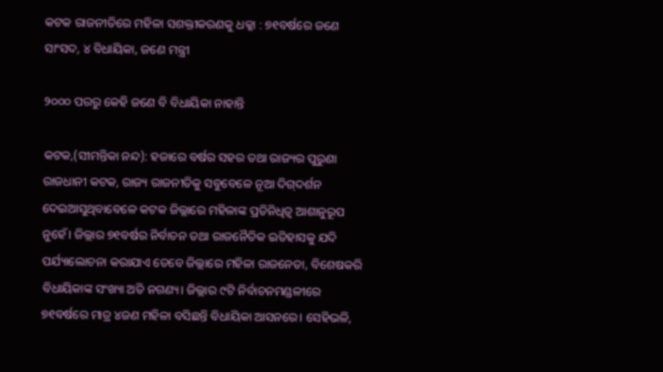କଟକ ରାଜନୀତିରେ ମହିଳା ସଶକ୍ତୀକରଣକୁ ଧକ୍କା : ୭୧ବର୍ଷରେ ଜଣେ ସାଂସଦ, ୪ ବିଧାୟିକା, ଜଣେ ମନ୍ତ୍ରୀ

୨୦୦୦ ପରରୁ କେହି ଜଣେ ବି ବିଧାୟିକା ନାହାନ୍ତି

କଟକ,(ସୀମନ୍ତିକା ନନ୍ଦ): ହଜାରେ ବର୍ଷର ସହର ତଥା ରାଜ୍ୟର ପୁରୁଣା ରାଜଧାନୀ କଟକ, ରାଜ୍ୟ ରାଜନୀତିକୁ ସବୁବେଳେ ନୂଆ ଦିଗ୍‌ଦର୍ଶନ ଦେଇଆସୁଥିବାବେଳେ କଟକ ଜିଲ୍ଲାରେ ମହିଳାଙ୍କ ପ୍ରତିନିଧିତ୍ବ ଆଶାନୁରୂପ ନୁହେଁ। ଜିଲ୍ଲାର ୭୧ବର୍ଷର ନିର୍ବାଚନ ତଥା ରାଜନୈତିକ ଇତିହାସକୁ ଯଦି ପର୍ଯ୍ୟାଲୋଚନା କରାଯାଏ ତେବେ ଜିଲ୍ଲାରେ ମହିଳା ରାଜନେତା, ବିଶେଷକରି ବିଧାୟିକାଙ୍କ ସଂଖ୍ୟା ଅତି ନଗଣ୍ୟ। ଜିଲ୍ଲାର ୯ଟି ନିର୍ବାଚନମଣ୍ଡଳୀରେ ୭୧ବର୍ଷରେ ମାତ୍ର ୪ଜଣ ମହିଳା ବସିଛନ୍ତି ବିଧାୟିକା ଆସନରେ। ସେହିଭଳି,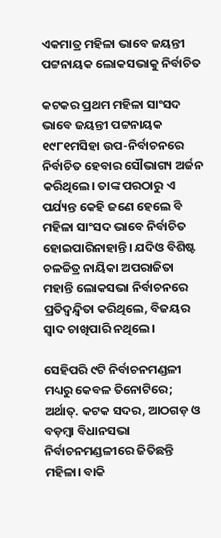ଏକମାତ୍ର ମହିଳା ଭାବେ ଜୟନ୍ତୀ ପଟ୍ଟନାୟକ ଲୋକସଭାକୁ ନିର୍ବାଚିତ

କଟକର ପ୍ରଥମ ମହିଳା ସାଂସଦ ଭାବେ ଜୟନ୍ତୀ ପଟ୍ଟନାୟକ ୧୯୮୧ମସିହା ଉପ-ନିର୍ବାଚନରେ ନିର୍ବାଚିତ ହେବାର ସୌଭାଗ୍ୟ ଅର୍ଜନ କରିଥିଲେ। ତାଙ୍କ ପରଠାରୁ ଏ ପର୍ଯ୍ୟନ୍ତ କେହି ଜଣେ ହେଲେ ବି ମହିଳା ସାଂସଦ ଭାବେ ନିର୍ବାଚିତ ହୋଇପାରିନାହାନ୍ତି। ଯଦିଓ ବିଶିଷ୍ଟ ଚଳଚ୍ଚିତ୍ର ନାୟିକା‌ ଅପରାଜିତା ମହାନ୍ତି ଲୋକସଭା ନିର୍ବାଚନରେ ପ୍ରତିଦ୍ବନ୍ଦ୍ବିତା କରିଥିଲେ, ବିଜୟର ସ୍ବାଦ ଚାଖିପାରି ନଥିଲେ।

ସେହିପରି ୯ଟି ନିର୍ବାଚନମଣ୍ଡଳୀ ମଧ୍ୟରୁ କେବଳ ତିନୋଟିରେ; ଅର୍ଥାତ୍‌. କଟକ ସଦର, ଆଠଗଡ଼ ଓ ବଡ଼ମ୍ବା ବିଧାନସଭା ନିର୍ବାଚନମଣ୍ଡଳୀରେ ଜିତିଛନ୍ତି ମହିଳା। ବାକି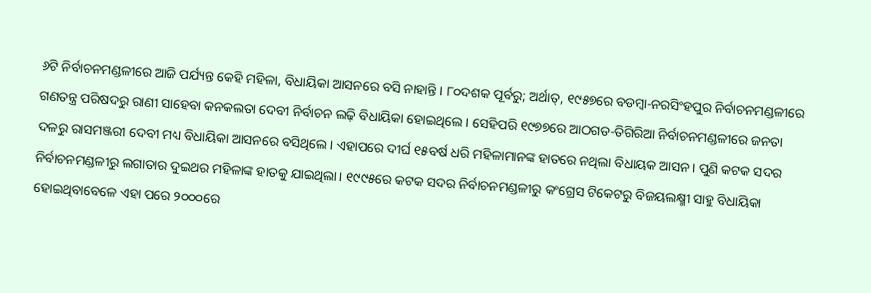୬ଟି ନିର୍ବାଚନମଣ୍ଡଳୀରେ ଆଜି ପର୍ଯ୍ୟନ୍ତ କେହି ମହିଳା, ବିଧାୟିକା ଆସନରେ ବସି ନାହାନ୍ତି। ୮୦ଦଶକ ପୂର୍ବରୁ; ଅର୍ଥାତ୍‌, ୧୯୫୭ରେ ବଡମ୍ବା-ନରସିଂହପୁର ନିର୍ବାଚନମଣ୍ଡଳୀରେ ଗଣତନ୍ତ୍ର ପରିଷଦରୁ ରାଣୀ ସାହେବା କନକଲତା ଦେବୀ ନିର୍ବାଚନ ଲଢ଼ି ବିଧାୟିକା ହୋଇଥିଲେ। ସେହିପରି ୧୯୭୭ରେ ଆଠଗଡ-ତିଗିରିଆ ନିର୍ବାଚନମଣ୍ଡଳୀରେ ଜନତା ଦଳରୁ ରାସମଞ୍ଜରୀ ଦେବୀ ମଧ୍ୟ ବିଧାୟିକା ଆସନରେ ବସିଥିଲେ। ଏହାପରେ ଦୀର୍ଘ ୧୫ବର୍ଷ ଧରି ମହିଳାମାନଙ୍କ ହାତରେ ନଥିଲା ବିଧାୟକ ଆସନ। ପୁଣି କଟକ ସଦର ନିର୍ବାଚନମଣ୍ଡଳୀରୁ ଲଗାତାର ଦୁଇଥର ମହିଳାଙ୍କ ହାତକୁ ଯାଇଥିଲା। ୧୯୯୫ରେ କଟକ ସଦର ନିର୍ବାଚନମଣ୍ଡଳୀରୁ କଂଗ୍ରେସ ଟିକେଟରୁ ବିଜୟଲକ୍ଷ୍ମୀ ସାହୁ ବିଧାୟିକା ହୋଇଥିବାବେଳେ ଏହା ପରେ ୨୦୦୦ରେ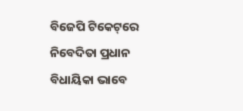ବିଜେପି ଟିକେଟ୍‌ରେ ନିବେଦିତା ପ୍ରଧାନ ବିଧାୟିକା ଭାବେ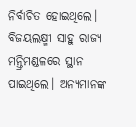ନିର୍ବାଚିତ ହୋଇଥିଲେ। ବିଜୟଲକ୍ଷ୍ମୀ ସାହୁ ରାଜ୍ୟ ମନ୍ତ୍ରିମଣ୍ଡଳରେ ସ୍ଥାନ ପାଇଥିଲେ। ଅନ୍ୟମାନଙ୍କ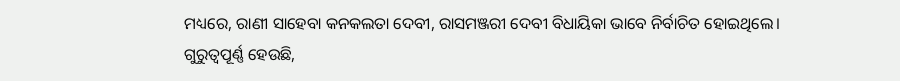ମଧ୍ୟରେ, ରାଣୀ ସାହେବା କନକଲତା ଦେବୀ, ରାସମଞ୍ଜରୀ ଦେବୀ ବିଧାୟିକା ଭାବେ ନିର୍ବାଚିତ ହୋଇଥିଲେ। ଗୁରୁତ୍ବପୂର୍ଣ୍ଣ ହେଉଛି,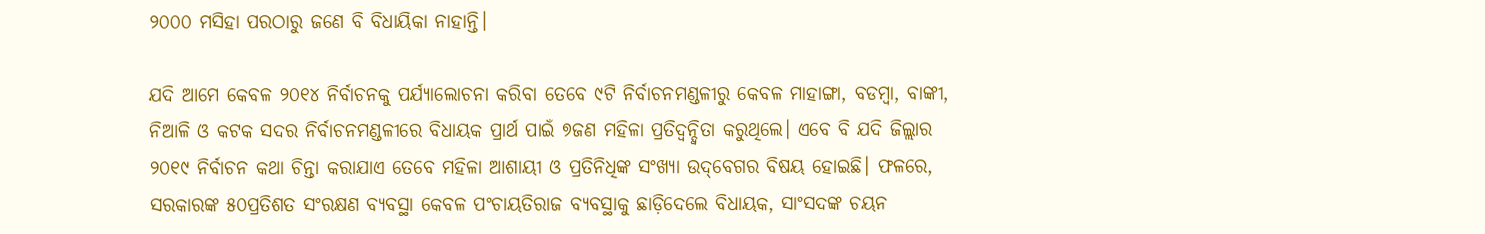୨୦୦୦ ମସିହା ପରଠାରୁ ଜଣେ ବି ବିଧାୟିକା ନାହାନ୍ତି।

ଯଦି ଆମେ କେବଳ ୨୦୧୪ ନିର୍ବାଚନକୁ ପର୍ଯ୍ୟାଲୋଚନା କରିବା ତେବେ ୯ଟି ନିର୍ବାଚନମଣ୍ଡଳୀରୁ କେବଳ ମାହାଙ୍ଗା, ବଡମ୍ବା, ବାଙ୍କୀ, ନିଆଳି ଓ କଟକ ସଦର ନିର୍ବାଚନମଣ୍ଡଳୀରେ ବିଧାୟକ ପ୍ରାର୍ଥ ପାଇଁ ୭ଜଣ ମହିଳା ପ୍ରତିଦ୍ବନ୍ଦ୍ବିତା କରୁଥିଲେ। ଏବେ ବି ଯଦି ଜିଲ୍ଲାର ୨୦୧୯ ନିର୍ବାଚନ କଥା ଚିନ୍ତା କରାଯାଏ ତେବେ ମହିଳା ଆଶାୟୀ ଓ ପ୍ରତିନିଧିଙ୍କ ସଂଖ୍ୟା ଉଦ୍‌ବେଗର ବିଷୟ ହୋଇଛି। ଫଳରେ, ସରକାରଙ୍କ ୫୦ପ୍ରତିଶତ ସଂରକ୍ଷଣ ବ୍ୟବସ୍ଥା କେବଳ ପଂଚାୟତିରାଜ ବ୍ୟବସ୍ଥାକୁ ଛାଡ଼ିଦେଲେ ବିଧାୟକ, ସାଂସଦଙ୍କ ଚୟନ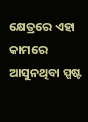କ୍ଷେତ୍ରରେ ଏହା କାମରେ ଆସୁନଥିବା ସ୍ପଷ୍ଟ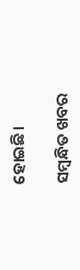ହୋଇଛି।

ସମ୍ବନ୍ଧିତ ଖବର